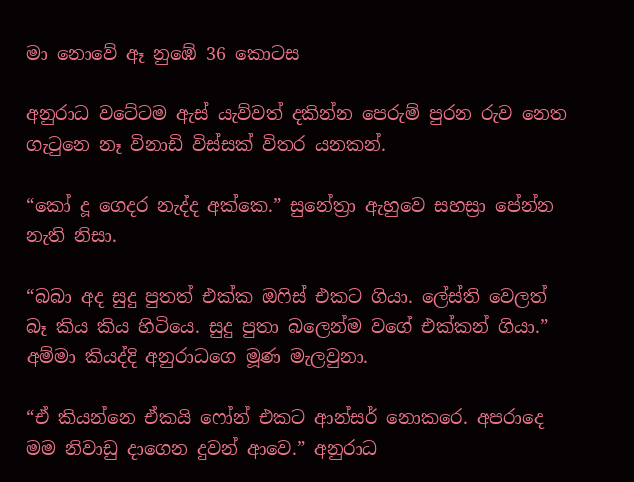මා නොවේ ඈ නුඹේ 36 කොටස

අනුරාධ වටේටම ඇස් යැව්වත් දකින්න පෙරුම් පුරන රුව නෙත ගැටුනෙ නෑ විනාඩි විස්සක් විතර යනකන්.

“කෝ දූ ගෙදර නැද්ද අක්කෙ.” සුනේත්‍රා ඇහුවෙ සහස්‍රා පේන්න නැති නිසා.

“බබා අද සුදු පුතත් එක්ක ඔෆිස් එකට ගියා. ලේස්ති වෙලත් බෑ කිය කිය හිටියෙ. සුදු පුතා බලෙන්ම වගේ එක්කන් ගියා.” අම්මා කියද්දි අනුරාධගෙ මූණ මැලවුනා.

“ඒ කියන්නෙ ඒකයි ෆෝන් එකට ආන්සර් නොකරෙ. අපරාදෙ මම නිවාඩු දාගෙන දුවන් ආවෙ.” අනුරාධ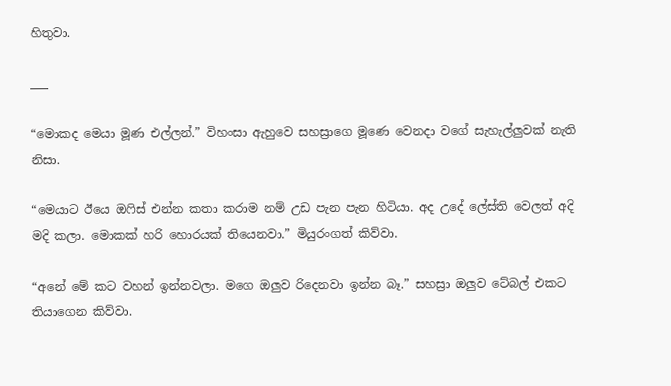හිතුවා.

___

“මොකද මෙයා මූණ එල්ලන්.” විහංසා ඇහුවෙ සහස්‍රාගෙ මූණෙ වෙනදා වගේ සැහැල්ලුවක් නැති නිසා.

“මෙයාට ඊයෙ ඔෆිස් එන්න කතා කරාම නම් උඩ පැන පැන හිටියා. අද උදේ ලේස්ති වෙලත් අදි මදි කලා. මොකක් හරි හොරයක් තියෙනවා.” මියුරංගත් කිව්වා.

“අනේ මේ කට වහන් ඉන්නවලා. මගෙ ඔලුව රිදෙනවා ඉන්න බෑ.” සහස්‍රා ඔලුව ටේබල් එකට තියාගෙන කිව්වා.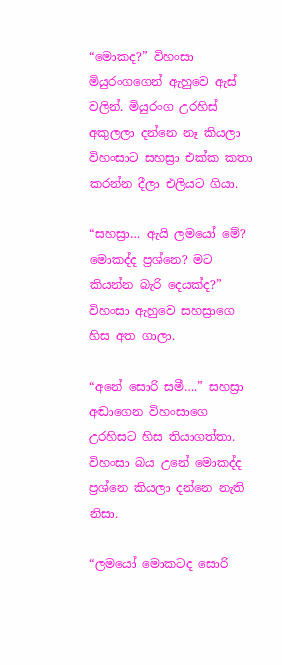“මොකද?” විහංසා මියුරංගගෙන් ඇහුවෙ ඇස් වලින්. මියුරංග උරහිස් අකුලලා දන්නෙ නෑ කියලා විහංසාට සහස්‍රා එක්ක කතා කරන්න දීලා එලියට ගියා.

“සහස්‍රා… ඇයි ලමයෝ මේ? මොකද්ද ප්‍රශ්නෙ? මට කියන්න බැරි දෙයක්ද?” විහංසා ඇහුවෙ සහස්‍රාගෙ හිස අත ගාලා.

“අනේ සොරි සමී….” සහස්‍රා අඬාගෙන විහංසාගෙ උරහිසට හිස තියාගත්තා. විහංසා බය උනේ මොකද්ද ප්‍රශ්නෙ කියලා දන්නෙ නැති නිසා.

“ලමයෝ මොකටද සොරි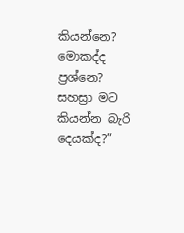කියන්නෙ? මොකද්ද ප්‍රශ්නෙ? සහස්‍රා මට කියන්න බැරි දෙයක්ද?”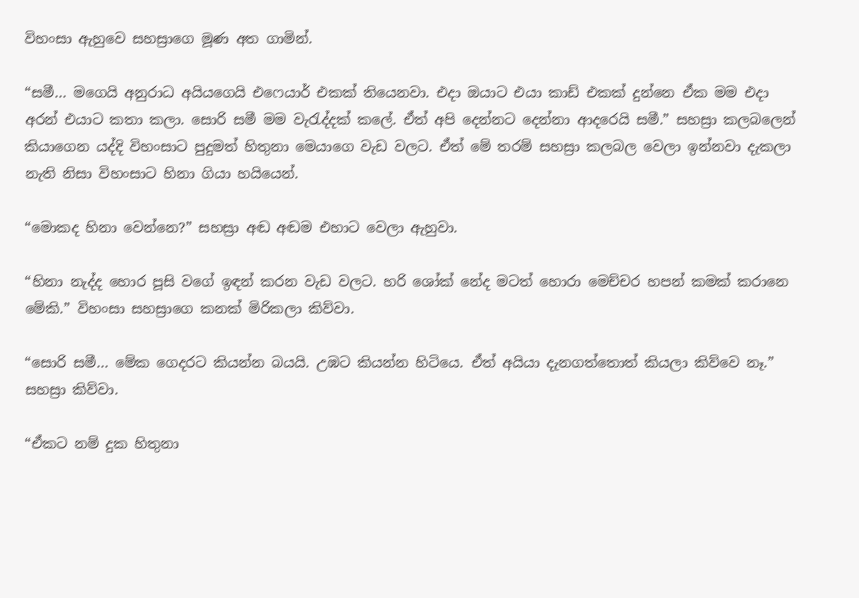විහංසා ඇහුවෙ සහස්‍රාගෙ මූණ අත ගාමින්.

“සමී… මගෙයි අනුරාධ අයියගෙයි එෆෙයාර් එකක් තියෙනවා. එදා ඔයාට එයා කාඩ් එකක් දුන්නෙ ඒක මම එදා අරන් එයාට කතා කලා. සොරි සමී මම වැරැද්දක් කලේ. ඒත් අපි දෙන්නට දෙන්නා ආදරෙයි සමී.” සහස්‍රා කලබලෙන් කියාගෙන යද්දි විහංසාට පුදුමත් හිතුනා මෙයාගෙ වැඩ වලට. ඒත් මේ තරම් සහස්‍රා කලබල වෙලා ඉන්නවා දැකලා නැති නිසා විහංසාට හිනා ගියා හයියෙන්.

“මොකද හිනා වෙන්නෙ?” සහස්‍රා අඬ අඬම එහාට වෙලා ඇහුවා.

“හිනා නැද්ද හොර පූසි වගේ ඉඳන් කරන වැඩ වලට. හරි ශෝක් නේද මටත් හොරා මෙච්චර හපන් කමක් කරානෙ මේකි.” විහංසා සහස්‍රාගෙ කනක් මිරිකලා කිව්වා.

“සොරි සමී… මේක ගෙදරට කියන්න බයයි. උඹට කියන්න හිටියෙ. ඒත් අයියා දැනගත්තොත් කියලා කිව්වෙ නෑ.” සහස්‍රා කිව්වා.

“ඒකට නම් දුක හිතුනා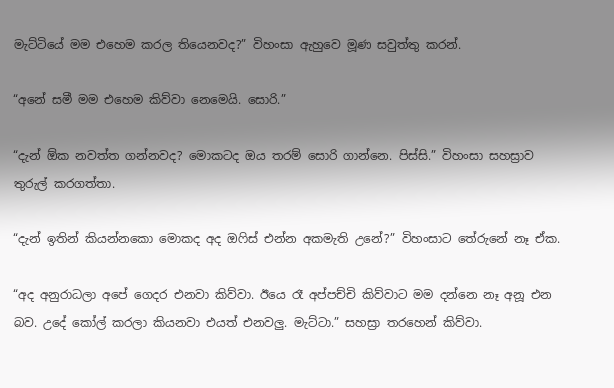මැට්ටියේ මම එහෙම කරල තියෙනවද?” විහංසා ඇහුවෙ මූණ සවුත්තු කරන්.

“අනේ සමී මම එහෙම කිව්වා නෙමෙයි. සොරි.”

“දැන් ඕක නවත්ත ගන්නවද? මොකටද ඔය තරම් සොරි ගාන්නෙ. පිස්සි.” විහංසා සහස්‍රාව තුරුල් කරගත්තා.

“දැන් ඉතින් කියන්නකො මොකද අද ඔෆිස් එන්න අකමැති උනේ?” විහංසාට තේරුනේ නෑ ඒක.

“අද අනුරාධලා අපේ ගෙදර එනවා කිව්වා. ඊයෙ රෑ අප්පච්චි කිව්වාට මම දන්නෙ නෑ අනූ එන බව. උදේ කෝල් කරලා කියනවා එයත් එනවලු. මැට්ටා.” සහස්‍රා තරහෙන් කිව්වා.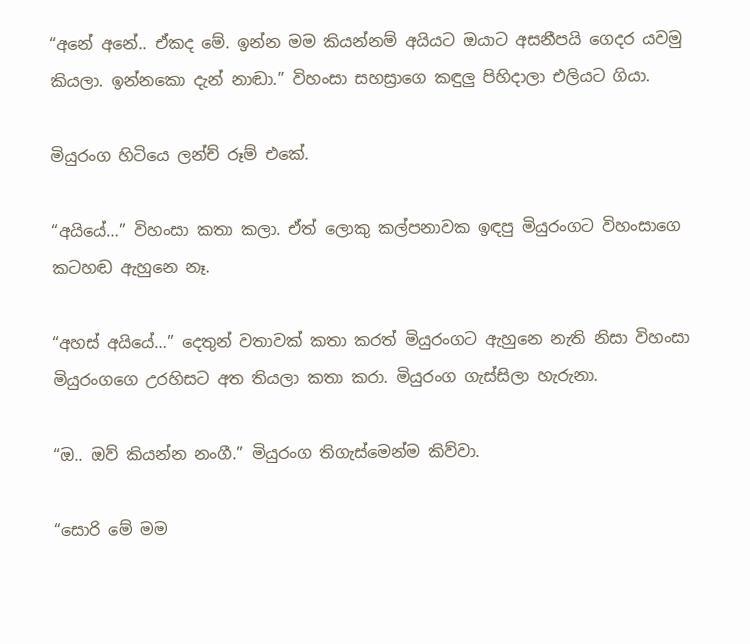“අනේ අනේ.. ඒකද මේ. ඉන්න මම කියන්නම් අයියට ඔයාට අසනීපයි ගෙදර යවමු කියලා. ඉන්නකො දැන් නාඬා.” විහංසා සහස්‍රාගෙ කඳුලු පිහිදාලා එලියට ගියා.

මියුරංග හිටියෙ ලන්ච් රූම් එකේ.

“අයියේ…” විහංසා කතා කලා. ඒත් ලොකු කල්පනාවක ඉඳපු මියුරංගට විහංසාගෙ කටහඬ ඇහුනෙ නෑ.

“අහස් අයියේ…” දෙතුන් වතාවක් කතා කරත් මියුරංගට ඇහුනෙ නැති නිසා විහංසා මියුරංගගෙ උරහිසට අත තියලා කතා කරා. මියුරංග ගැස්සිලා හැරුනා.

“ඔ.. ඔව් කියන්න නංගී.” මියුරංග තිගැස්මෙන්ම කිව්වා.

“සොරි මේ මම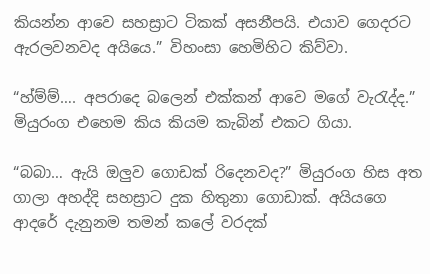කියන්න ආවෙ සහස්‍රාට ටිකක් අසනීපයි. එයාව ගෙදරට ඇරලවනවද අයියෙ.” විහංසා හෙමිහිට කිව්වා.

“හ්ම්ම්…. අපරාදෙ බලෙන් එක්කන් ආවෙ මගේ වැරැද්ද.” මියුරංග එහෙම කිය කියම කැබින් එකට ගියා.

“බබා… ඇයි ඔලුව ගොඩක් රිදෙනවද?” මියුරංග හිස අත ගාලා අහද්දි සහස්‍රාට දුක හිතුනා ගොඩාක්. අයියගෙ ආදරේ දැනුනම තමන් කලේ වරදක්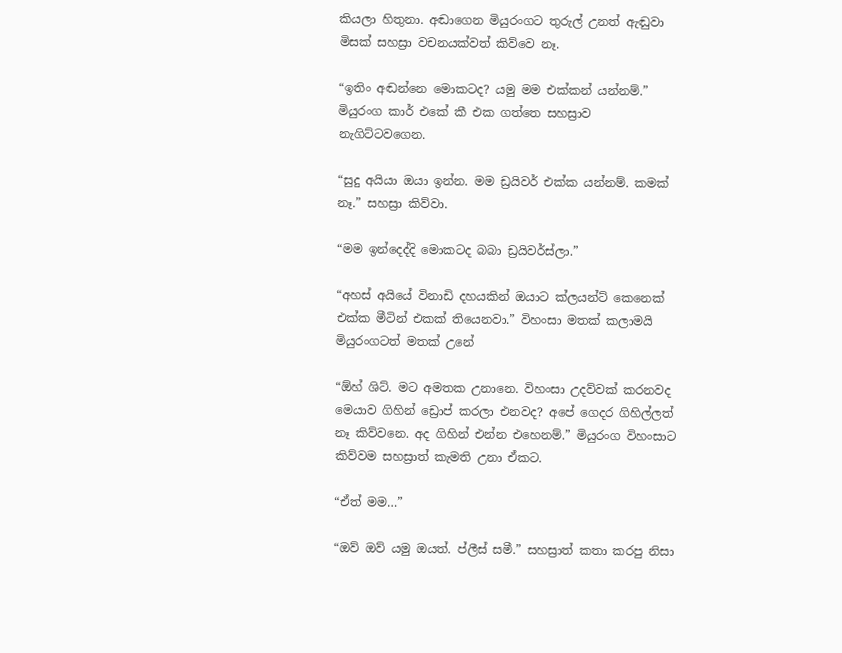කියලා හිතුනා. අඬාගෙන මියුරංගට තුරුල් උනත් ඇඬුවා මිසක් සහස්‍රා වචනයක්වත් කිව්වෙ නෑ.

“ඉතිං අඬන්නෙ මොකටද? යමු මම එක්කන් යන්නම්.” මියුරංග කාර් එකේ කී එක ගත්තෙ සහස්‍රාව නැගිට්ටවගෙන.

“සුදු අයියා ඔයා ඉන්න. මම ඩ්‍රයිවර් එක්ක යන්නම්. කමක් නෑ.” සහස්‍රා කිව්වා.

“මම ඉන්දෙද්දි මොකටද බබා ඩ්‍රයිවර්ස්ලා.”

“අහස් අයියේ විනාඩි දහයකින් ඔයාට ක්ලයන්ට් කෙනෙක් එක්ක මීටින් එකක් තියෙනවා.” විහංසා මතක් කලාමයි මියුරංගටත් මතක් උනේ

“ඕහ් ශිට්. මට අමතක උනානෙ. විහංසා උදව්වක් කරනවද මෙයාව ගිහින් ඩ්‍රොප් කරලා එනවද? අපේ ගෙදර ගිහිල්ලත් නෑ කිව්වනෙ. අද ගිහින් එන්න එහෙනම්.” මියුරංග විහංසාට කිව්වම සහස්‍රාත් කැමති උනා ඒකට.

“ඒත් මම…”

“ඔව් ඔව් යමු ඔයත්. ප්ලීස් සමී.” සහස්‍රාත් කතා කරපු නිසා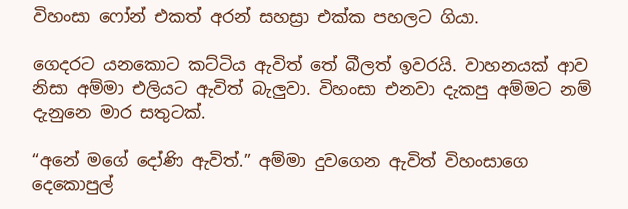විහංසා ෆෝන් එකත් අරන් සහස්‍රා එක්ක පහලට ගියා.

ගෙදරට යනකොට කට්ටිය ඇවිත් තේ බීලත් ඉවරයි. වාහනයක් ආව නිසා අම්මා එලියට ඇවිත් බැලුවා. විහංසා එනවා දැකපු අම්මට නම් දැනුනෙ මාර සතුටක්.

“අනේ මගේ දෝණි ඇවිත්.” අම්මා දුවගෙන ඇවිත් විහංසාගෙ දෙකොපුල්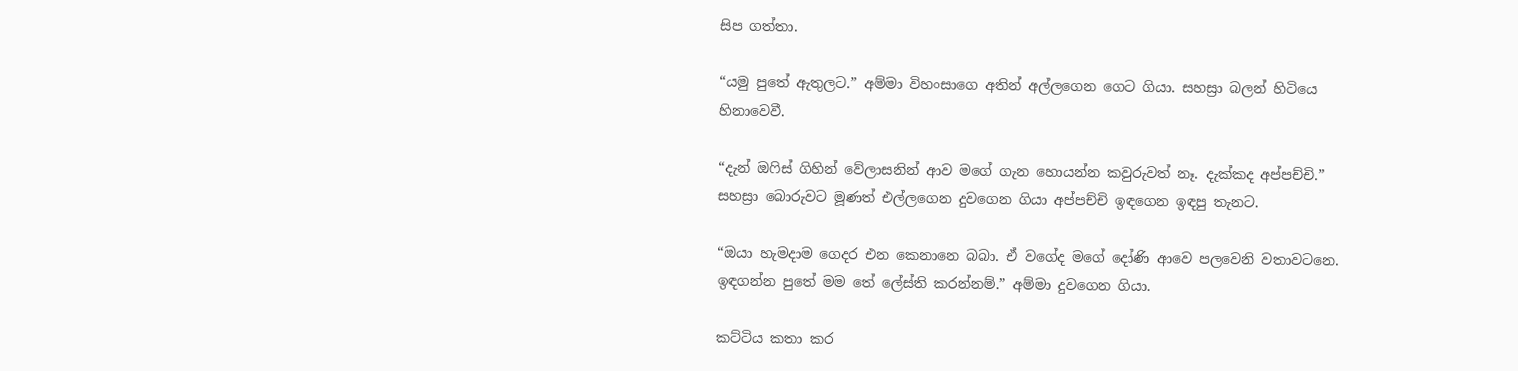සිප ගත්තා.

“යමු පුතේ ඇතුලට.” අම්මා විහංසාගෙ අතින් අල්ලගෙන ගෙට ගියා. සහස්‍රා බලන් හිටියෙ හිනාවෙවී.

“දැන් ඔෆිස් ගිහින් වේලාසනින් ආව මගේ ගැන හොයන්න කවුරුවත් නෑ. දැක්කද අප්පච්චි.” සහස්‍රා බොරුවට මූණත් එල්ලගෙන දුවගෙන ගියා අප්පච්චි ඉඳගෙන ඉඳපු තැනට.

“ඔයා හැමදාම ගෙදර එන කෙනානෙ බබා. ඒ වගේද මගේ දෝණි ආවෙ පලවෙනි වතාවටනෙ. ඉඳගන්න පුතේ මම තේ ලේස්ති කරන්නම්.” අම්මා දුවගෙන ගියා.

කට්ටිය කතා කර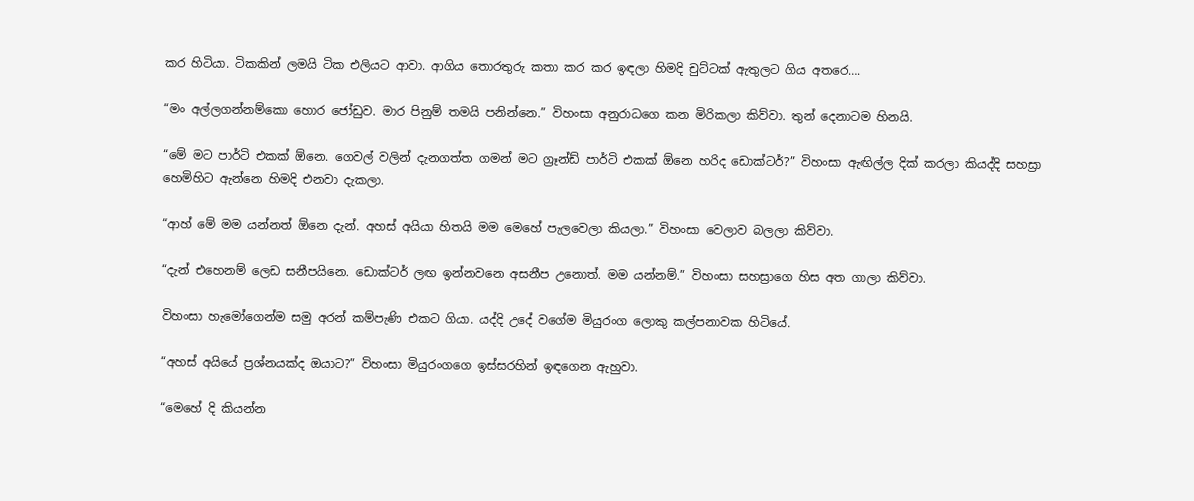කර හිටියා. ටිකකින් ලමයි ටික එලියට ආවා. ආගිය තොරතුරු කතා කර කර ඉඳලා හිමදි චුට්ටක් ඇතුලට ගිය අතරෙ….

“මං අල්ලගන්නම්කො හොර ජෝඩුව. මාර පිනුම් තමයි පනින්නෙ.” විහංසා අනුරාධගෙ කන මිරිකලා කිව්වා. තුන් දෙනාටම හිනයි.

“මේ මට පාර්ටි එකක් ඕනෙ. ගෙවල් වලින් දැනගත්ත ගමන් මට ග්‍රෑන්ඩ් පාර්ටි එකක් ඕනෙ හරිද ඩොක්ටර්?” විහංසා ඇඟිල්ල දික් කරලා කියද්දි සහස්‍රා හෙමිහිට ඇන්නෙ හිමදි එනවා දැකලා.

“ආහ් මේ මම යන්නත් ඕනෙ දැන්. අහස් අයියා හිතයි මම මෙහේ පැලවෙලා කියලා.” විහංසා වෙලාව බලලා කිව්වා.

“දැන් එහෙනම් ලෙඩ සනීපයිනෙ. ඩොක්ටර් ලඟ ඉන්නවනෙ අසනීප උනොත්. මම යන්නම්.” විහංසා සහස්‍රාගෙ හිස අත ගාලා කිව්වා.

විහංසා හැමෝගෙන්ම සමු අරන් කම්පැණි එකට ගියා. යද්දි උදේ වගේම මියුරංග ලොකු කල්පනාවක හිටියේ.

“අහස් අයියේ ප්‍රශ්නයක්ද ඔයාට?” විහංසා මියුරංගගෙ ඉස්සරහින් ඉඳගෙන ඇහුවා.

“මෙහේ දි කියන්න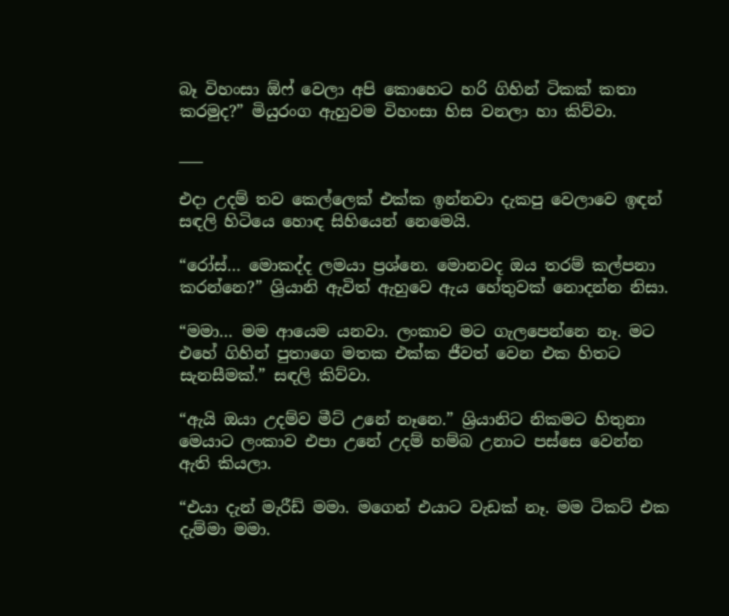බෑ විහංසා ඕෆ් වෙලා අපි කොහෙට හරි ගිහින් ටිකක් කතා කරමුද?” මියුරංග ඇහුවම විහංසා හිස වනලා හා කිව්වා.

___

එදා උදම් තව කෙල්ලෙක් එක්ක ඉන්නවා දැකපු වෙලාවෙ ඉඳන් සඳලි හිටියෙ හොඳ සිහියෙන් නෙමෙයි.

“රෝස්… මොකද්ද ලමයා ප්‍රශ්නෙ. මොනවද ඔය තරම් කල්පනා කරන්නෙ?” ශ්‍රියානි ඇවිත් ඇහුවෙ ඇය හේතුවක් නොදන්න නිසා.

“මමා… මම ආයෙම යනවා. ලංකාව මට ගැලපෙන්නෙ නෑ. මට එහේ ගිහින් පුතාගෙ මතක එක්ක ජීවත් වෙන එක හිතට සැනසීමක්.” සඳලි කිව්වා.

“ඇයි ඔයා උදම්ව මීට් උනේ නෑනෙ.” ශ්‍රියානිට නිකමට හිතුනා මෙයාට ලංකාව එපා උනේ උදම් හම්බ උනාට පස්සෙ වෙන්න ඇති කියලා.

“එයා දැන් මැරීඩ් මමා. මගෙන් එයාට වැඩක් නෑ. මම ටිකට් එක දැම්මා මමා.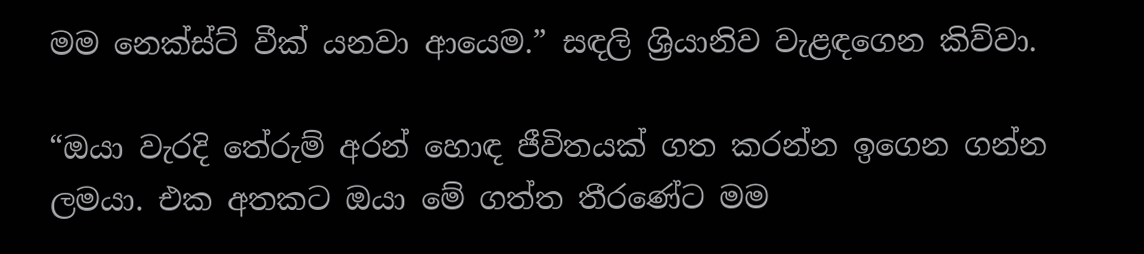මම නෙක්ස්ට් වීක් යනවා ආයෙම.” සඳලි ශ්‍රියානිව වැළඳගෙන කිව්වා.

“ඔයා වැරදි තේරුම් අරන් හොඳ ජීවිතයක් ගත කරන්න ඉගෙන ගන්න ලමයා. එක අතකට ඔයා මේ ගත්ත තීරණේට මම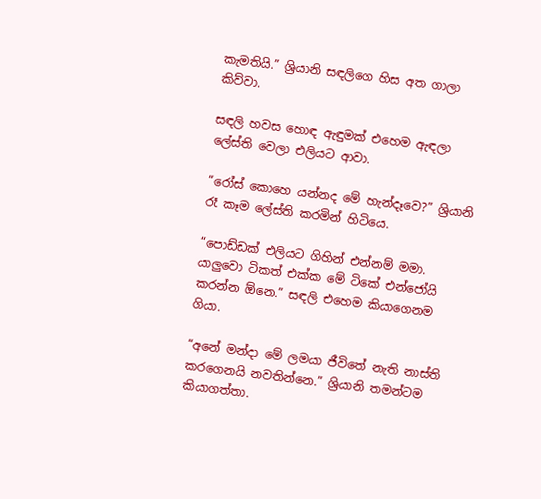කැමතියි.” ශ්‍රියානි සඳලිගෙ හිස අත ගාලා කිව්වා.

සඳලි හවස හොඳ ඇඳුමක් එහෙම ඇඳලා ලේස්ති වෙලා එලියට ආවා.

“රෝස් කොහෙ යන්නද මේ හැන්දෑවෙ?” ශ්‍රියානි රෑ කෑම ලේස්ති කරමින් හිටියෙ.

“පොඩ්ඩක් එලියට ගිහින් එන්නම් මමා. යාලුවො ටිකත් එක්ක මේ ටිකේ එන්ජෝයි කරන්න ඕනෙ.” සඳලි එහෙම කියාගෙනම ගියා.

“අනේ මන්දා මේ ලමයා ජීවිතේ නැති නාස්ති කරගෙනයි නවතින්නෙ.” ශ්‍රියානි තමන්ටම කියාගත්තා.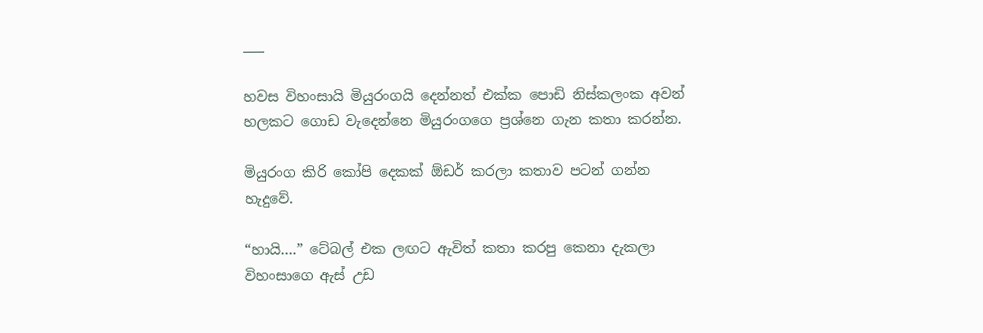___

හවස විහංසායි මියුරංගයි දෙන්නත් එක්ක පොඩි නිස්කලංක අවන් හලකට ගොඩ වැදෙන්නෙ මියුරංගගෙ ප්‍රශ්නෙ ගැන කතා කරන්න.

මියුරංග කිරි කෝපි දෙකක් ඕඩර් කරලා කතාව පටන් ගන්න හැදුවේ.

“හායි….” ටේබල් එක ලඟට ඇවිත් කතා කරපු කෙනා දැකලා විහංසාගෙ ඇස් උඩ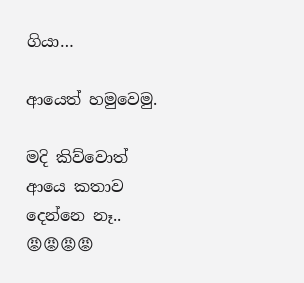ගියා…

ආයෙත් හමුවෙමු.

මදි කිව්වොත් ආයෙ කතාව දෙන්නෙ නෑ.. 😡😡😡😡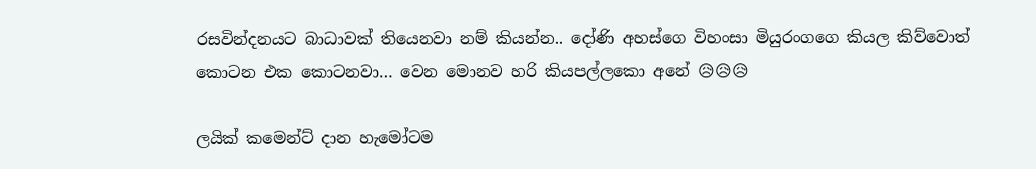රසවින්දනයට බාධාවක් තියෙනවා නම් කියන්න.. දෝණි අහස්ගෙ විහංසා මියුරංගගෙ කියල කිව්වොත් කොටන එක කොටනවා… වෙන මොනව හරි කියපල්ලකො අනේ 😥😥😥

ලයික් කමෙන්ට් දාන හැමෝටම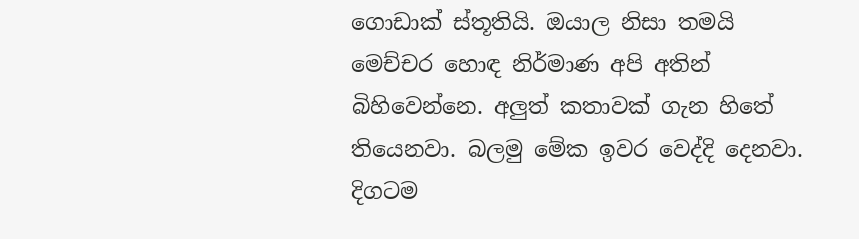ගොඩාක් ස්තූතියි. ඔයාල නිසා තමයි මෙච්චර හොඳ නිර්මාණ අපි අතින් බිහිවෙන්නෙ. අලුත් කතාවක් ගැන හිතේ තියෙනවා. බලමු මේක ඉවර වෙද්දි දෙනවා. දිගටම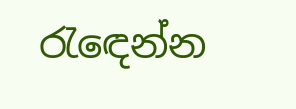රැඳෙන්න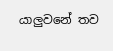යාලුවනේ තව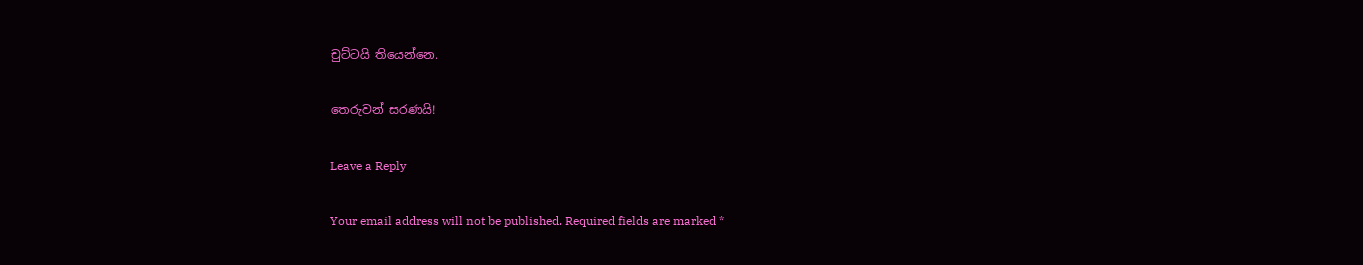චුට්ටයි තියෙන්නෙ.

තෙරුවන් සරණයි!

Leave a Reply

Your email address will not be published. Required fields are marked *